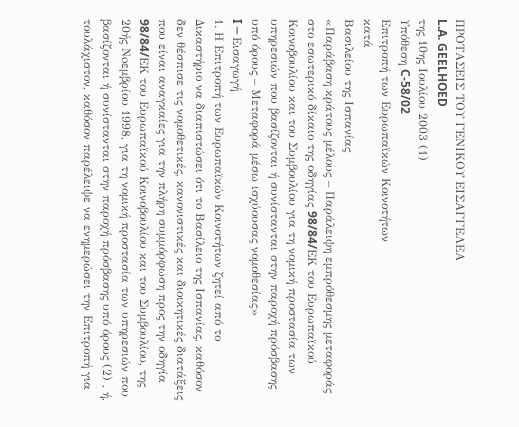ΠΡΟΤΑΣΕΙΣ ΤΟΥ ΓΕΝΙΚΟΥ ΕΙΣΑΓΓΕΛΕΑ
L.A. GEELHOED
της 10ης Ιουλίου 2003 (1)
Υπόθεση C-58/02
Επιτροπή των Ευρωπαϊκών Κοινοτήτων
κατά
Βασιλείου της Ισπανίας
«Παράβαση κράτους μέλους – Παράλειψη εμπρόθεσμης μεταφοράς στο εσωτερικό δίκαιο της οδηγίας 98/84/EΚ του Ευρωπαϊκού Κοινοβουλίου και του Συμβουλίου για τη νομική προστασία των υπηρεσιών που βασίζονται ή συνίστανται στην παροχή πρόσβασης υπό όρους – Μεταφορά μέσω ισχύουσας νομοθεσίας»
I ─ Εισαγωγή
1. Η Επιτροπή των Ευρωπαϊκών Κοινοτήτων ζητεί από το Δικαστήριο να διαπιστώσει ότι το Βασίλειο της Ισπανίας, καθόσον δεν θέσπισε τις νομοθετικές, κανονιστικές και διοικητικές διατάξεις που είναι αναγκαίες για την πλήρη συμμόρφωση προς την οδηγία 98/84/EΚ του Ευρωπαϊκού Κοινοβουλίου και του Συμβουλίου, της 20ής Νoεμβρίου 1998, για τη νομική προστασία των υπηρεσιών που βασίζονται ή συνίστανται στην παροχή πρόσβασης υπό όρους (2) , ή, τουλάχιστον, καθόσον παρέλειψε να ενημερώσει την Επιτροπή για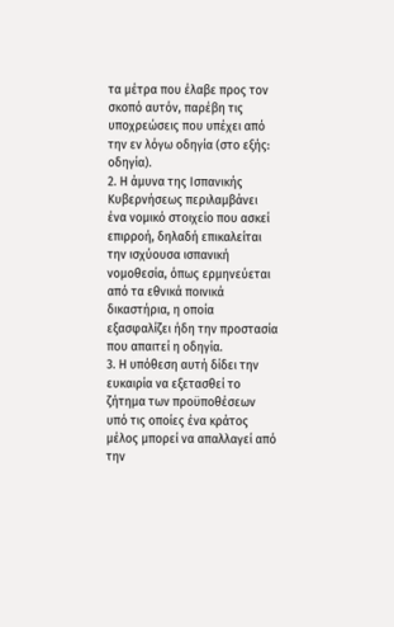τα μέτρα που έλαβε προς τον σκοπό αυτόν, παρέβη τις υποχρεώσεις που υπέχει από την εν λόγω οδηγία (στο εξής: οδηγία).
2. Η άμυνα της Ισπανικής Κυβερνήσεως περιλαμβάνει ένα νομικό στοιχείο που ασκεί επιρροή, δηλαδή επικαλείται την ισχύουσα ισπανική νομοθεσία, όπως ερμηνεύεται από τα εθνικά ποινικά δικαστήρια, η οποία εξασφαλίζει ήδη την προστασία που απαιτεί η οδηγία.
3. Η υπόθεση αυτή δίδει την ευκαιρία να εξετασθεί το ζήτημα των προϋποθέσεων υπό τις οποίες ένα κράτος μέλος μπορεί να απαλλαγεί από την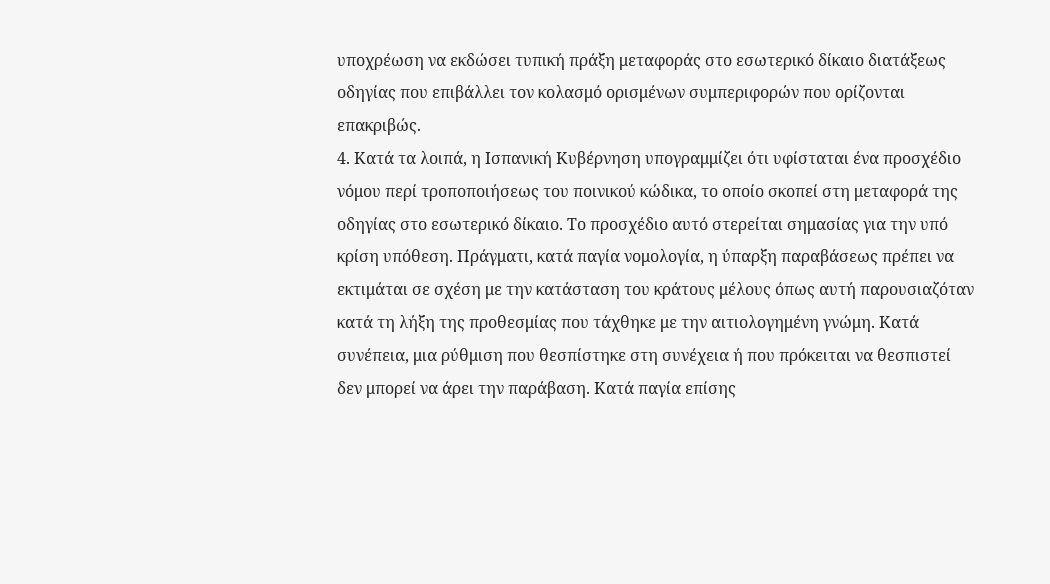υποχρέωση να εκδώσει τυπική πράξη μεταφοράς στο εσωτερικό δίκαιο διατάξεως οδηγίας που επιβάλλει τον κολασμό ορισμένων συμπεριφορών που ορίζονται επακριβώς.
4. Κατά τα λοιπά, η Ισπανική Κυβέρνηση υπογραμμίζει ότι υφίσταται ένα προσχέδιο νόμου περί τροποποιήσεως του ποινικού κώδικα, το οποίο σκοπεί στη μεταφορά της οδηγίας στο εσωτερικό δίκαιο. Το προσχέδιο αυτό στερείται σημασίας για την υπό κρίση υπόθεση. Πράγματι, κατά παγία νομολογία, η ύπαρξη παραβάσεως πρέπει να εκτιμάται σε σχέση με την κατάσταση του κράτους μέλους όπως αυτή παρουσιαζόταν κατά τη λήξη της προθεσμίας που τάχθηκε με την αιτιολογημένη γνώμη. Κατά συνέπεια, μια ρύθμιση που θεσπίστηκε στη συνέχεια ή που πρόκειται να θεσπιστεί δεν μπορεί να άρει την παράβαση. Κατά παγία επίσης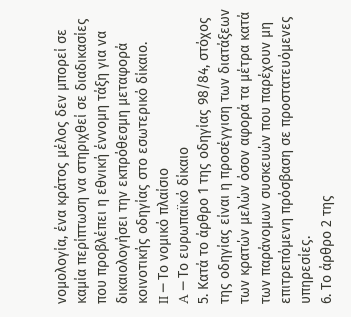νομολογία, ένα κράτος μέλος δεν μπορεί σε καμία περίπτωση να στηριχθεί σε διαδικασίες που προβλέπει η εθνική έννομη τάξη για να δικαιολογήσει την εκπρόθεσμη μεταφορά κοινοτικής οδηγίας στο εσωτερικό δίκαιο.
II ─ Το νομικό πλαίσιο
A ─ Το ευρωπαϊκό δίκαιο
5. Κατά το άρθρο 1 της οδηγίας 98/84, στόχος της οδηγίας είναι η προσέγγιση των διατάξεων των κρατών μελών όσον αφορά τα μέτρα κατά των παράνομων συσκευών που παρέχουν μη επιτρεπόμενη πρόσβαση σε προστατευόμενες υπηρεσίες.
6. Το άρθρο 2 της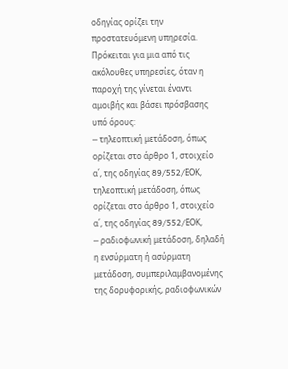οδηγίας ορίζει την προστατευόμενη υπηρεσία. Πρόκειται για μια από τις ακόλουθες υπηρεσίες, όταν η παροχή της γίνεται έναντι αμοιβής και βάσει πρόσβασης υπό όρους:
─ τηλεοπτική μετάδοση, όπως ορίζεται στο άρθρο 1, στοιχείο α΄, της οδηγίας 89/552/EΟΚ, τηλεοπτική μετάδοση, όπως ορίζεται στο άρθρο 1, στοιχείο α΄, της οδηγίας 89/552/EΟΚ,
─ ραδιοφωνική μετάδοση, δηλαδή η ενσύρματη ή ασύρματη μετάδοση, συμπεριλαμβανομένης της δορυφορικής, ραδιοφωνικών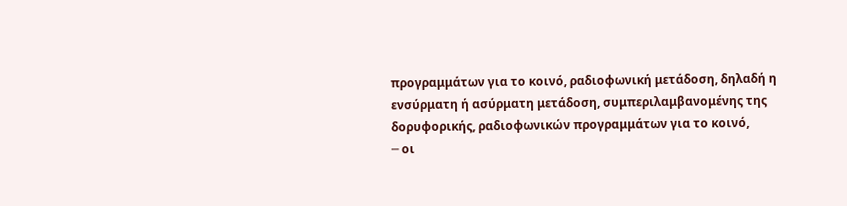προγραμμάτων για το κοινό, ραδιοφωνική μετάδοση, δηλαδή η ενσύρματη ή ασύρματη μετάδοση, συμπεριλαμβανομένης της δορυφορικής, ραδιοφωνικών προγραμμάτων για το κοινό,
─ οι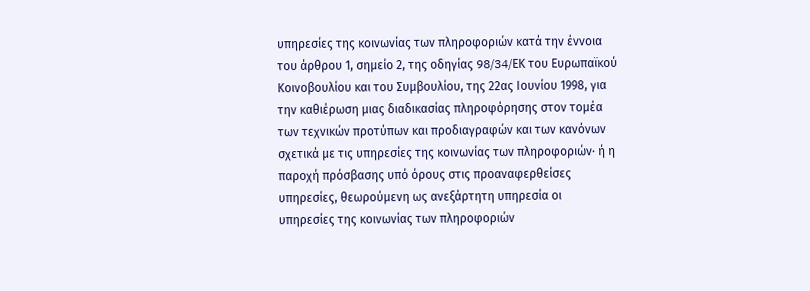υπηρεσίες της κοινωνίας των πληροφοριών κατά την έννοια του άρθρου 1, σημείο 2, της οδηγίας 98/34/EΚ του Ευρωπαϊκού Κοινοβουλίου και του Συμβουλίου, της 22ας Ιουνίου 1998, για την καθιέρωση μιας διαδικασίας πληροφόρησης στον τομέα των τεχνικών προτύπων και προδιαγραφών και των κανόνων σχετικά με τις υπηρεσίες της κοινωνίας των πληροφοριών· ή η παροχή πρόσβασης υπό όρους στις προαναφερθείσες υπηρεσίες, θεωρούμενη ως ανεξάρτητη υπηρεσία οι υπηρεσίες της κοινωνίας των πληροφοριών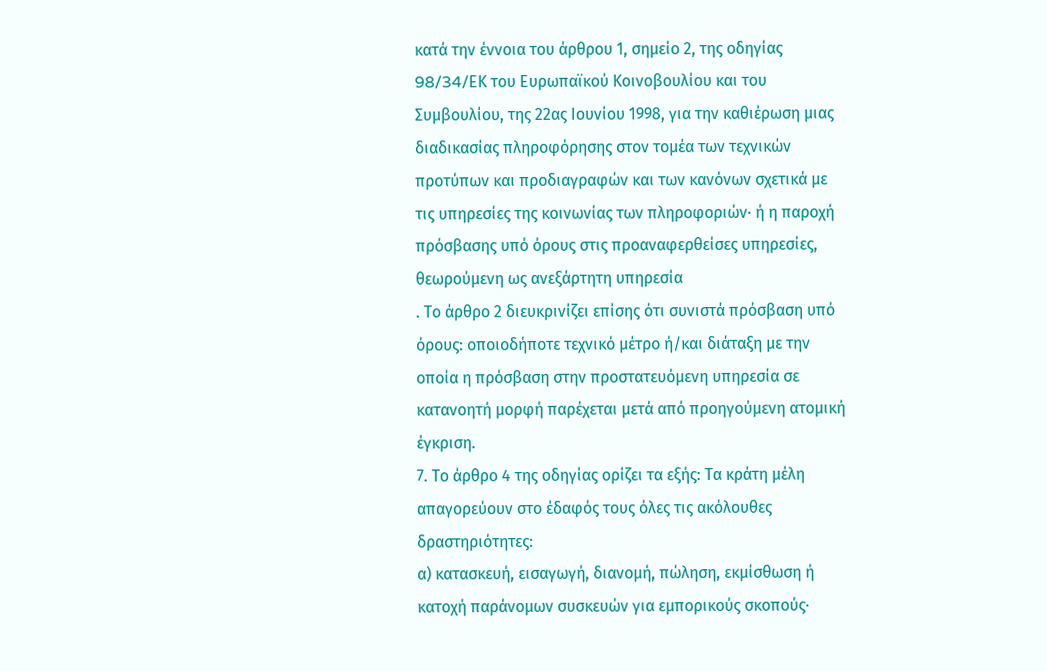κατά την έννοια του άρθρου 1, σημείο 2, της οδηγίας 98/34/EΚ του Ευρωπαϊκού Κοινοβουλίου και του Συμβουλίου, της 22ας Ιουνίου 1998, για την καθιέρωση μιας διαδικασίας πληροφόρησης στον τομέα των τεχνικών προτύπων και προδιαγραφών και των κανόνων σχετικά με τις υπηρεσίες της κοινωνίας των πληροφοριών· ή η παροχή πρόσβασης υπό όρους στις προαναφερθείσες υπηρεσίες, θεωρούμενη ως ανεξάρτητη υπηρεσία
. Το άρθρο 2 διευκρινίζει επίσης ότι συνιστά πρόσβαση υπό όρους: οποιοδήποτε τεχνικό μέτρο ή/και διάταξη με την οποία η πρόσβαση στην προστατευόμενη υπηρεσία σε κατανοητή μορφή παρέχεται μετά από προηγούμενη ατομική έγκριση.
7. Το άρθρο 4 της οδηγίας ορίζει τα εξής: Τα κράτη μέλη απαγορεύουν στο έδαφός τους όλες τις ακόλουθες δραστηριότητες:
α) κατασκευή, εισαγωγή, διανομή, πώληση, εκμίσθωση ή κατοχή παράνομων συσκευών για εμπορικούς σκοπούς·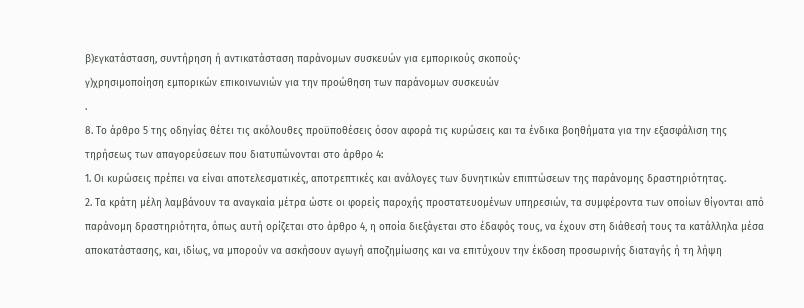β)εγκατάσταση, συντήρηση ή αντικατάσταση παράνομων συσκευών για εμπορικούς σκοπούς·
γ)χρησιμοποίηση εμπορικών επικοινωνιών για την προώθηση των παράνομων συσκευών
.
8. Το άρθρο 5 της οδηγίας θέτει τις ακόλουθες προϋποθέσεις όσον αφορά τις κυρώσεις και τα ένδικα βοηθήματα για την εξασφάλιση της τηρήσεως των απαγορεύσεων που διατυπώνονται στο άρθρο 4:
1. Οι κυρώσεις πρέπει να είναι αποτελεσματικές, αποτρεπτικές και ανάλογες των δυνητικών επιπτώσεων της παράνομης δραστηριότητας.
2. Τα κράτη μέλη λαμβάνουν τα αναγκαία μέτρα ώστε οι φορείς παροχής προστατευομένων υπηρεσιών, τα συμφέροντα των οποίων θίγονται από παράνομη δραστηριότητα, όπως αυτή ορίζεται στο άρθρο 4, η οποία διεξάγεται στο έδαφός τους, να έχουν στη διάθεσή τους τα κατάλληλα μέσα αποκατάστασης, και, ιδίως, να μπορούν να ασκήσουν αγωγή αποζημίωσης και να επιτύχουν την έκδοση προσωρινής διαταγής ή τη λήψη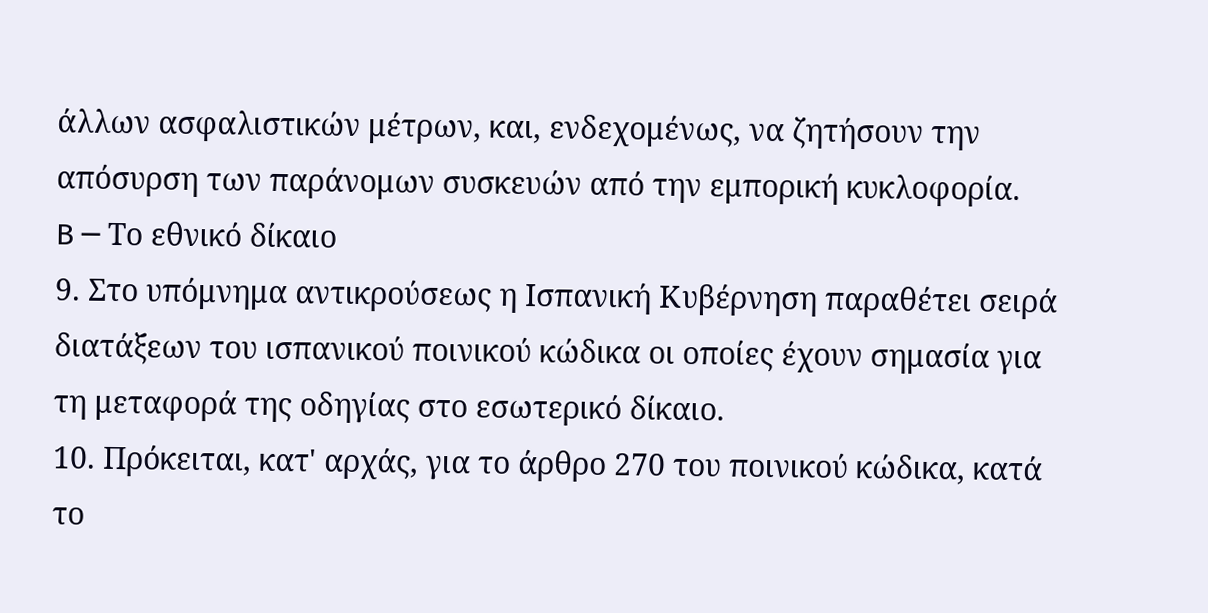άλλων ασφαλιστικών μέτρων, και, ενδεχομένως, να ζητήσουν την απόσυρση των παράνομων συσκευών από την εμπορική κυκλοφορία.
B ─ Το εθνικό δίκαιο
9. Στο υπόμνημα αντικρούσεως η Ισπανική Κυβέρνηση παραθέτει σειρά διατάξεων του ισπανικού ποινικού κώδικα οι οποίες έχουν σημασία για τη μεταφορά της οδηγίας στο εσωτερικό δίκαιο.
10. Πρόκειται, κατ' αρχάς, για το άρθρο 270 του ποινικού κώδικα, κατά το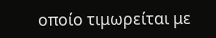οποίο τιμωρείται με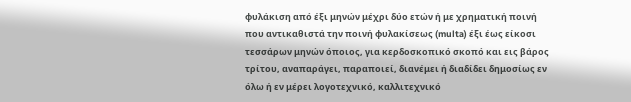φυλάκιση από έξι μηνών μέχρι δύο ετών ή με χρηματική ποινή που αντικαθιστά την ποινή φυλακίσεως (multa) έξι έως είκοσι τεσσάρων μηνών όποιος, για κερδοσκοπικό σκοπό και εις βάρος τρίτου, αναπαράγει, παραποιεί, διανέμει ή διαδίδει δημοσίως εν όλω ή εν μέρει λογοτεχνικό, καλλιτεχνικό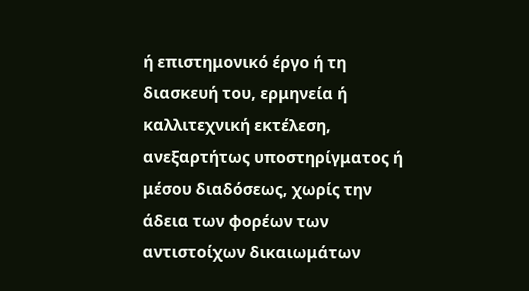ή επιστημονικό έργο ή τη διασκευή του, ερμηνεία ή καλλιτεχνική εκτέλεση, ανεξαρτήτως υποστηρίγματος ή μέσου διαδόσεως, χωρίς την άδεια των φορέων των αντιστοίχων δικαιωμάτων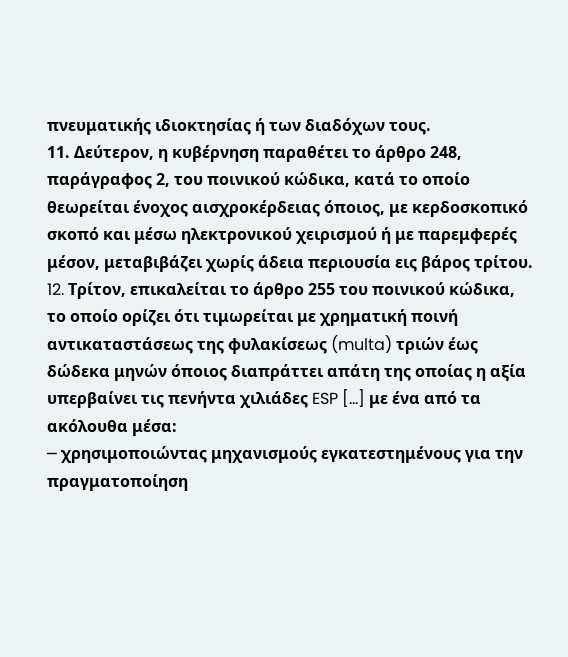πνευματικής ιδιοκτησίας ή των διαδόχων τους.
11. Δεύτερον, η κυβέρνηση παραθέτει το άρθρο 248, παράγραφος 2, του ποινικού κώδικα, κατά το οποίο θεωρείται ένοχος αισχροκέρδειας όποιος, με κερδοσκοπικό σκοπό και μέσω ηλεκτρονικού χειρισμού ή με παρεμφερές μέσον, μεταβιβάζει χωρίς άδεια περιουσία εις βάρος τρίτου.
12. Tρίτον, επικαλείται το άρθρο 255 του ποινικού κώδικα, το οποίο ορίζει ότι τιμωρείται με χρηματική ποινή αντικαταστάσεως της φυλακίσεως (multa) τριών έως δώδεκα μηνών όποιος διαπράττει απάτη της οποίας η αξία υπερβαίνει τις πενήντα χιλιάδες ESP [...] με ένα από τα ακόλουθα μέσα:
─ χρησιμοποιώντας μηχανισμούς εγκατεστημένους για την πραγματοποίηση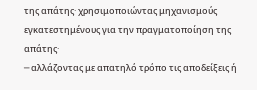της απάτης· χρησιμοποιώντας μηχανισμούς εγκατεστημένους για την πραγματοποίηση της απάτης·
─ αλλάζοντας με απατηλό τρόπο τις αποδείξεις ή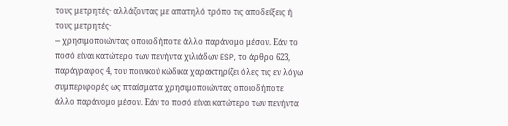τους μετρητές· αλλάζοντας με απατηλό τρόπο τις αποδείξεις ή τους μετρητές·
─ χρησιμοποιώντας οποιοδήποτε άλλο παράνομο μέσον. Εάν το ποσό είναι κατώτερο των πενήντα χιλιάδων ESP, το άρθρο 623, παράγραφος 4, του ποινικού κώδικα χαρακτηρίζει όλες τις εν λόγω συμπεριφορές ως πταίσματα χρησιμοποιώντας οποιοδήποτε άλλο παράνομο μέσον. Εάν το ποσό είναι κατώτερο των πενήντα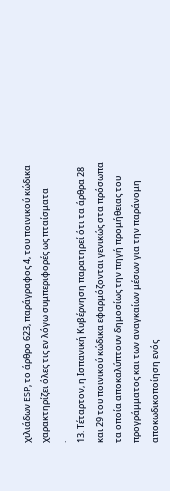χιλιάδων ESP, το άρθρο 623, παράγραφος 4, του ποινικού κώδικα χαρακτηρίζει όλες τις εν λόγω συμπεριφορές ως πταίσματα
.
13. Τέταρτον, η Ισπανική Κυβέρνηση παρατηρεί ότι τα άρθρα 28 και 29 του ποινικού κώδικα εφαρμόζονται γενικώς στα πρόσωπα τα οποία αποκαλύπτουν δημοσίως την πηγή προμήθειας του προγράμματος και των αναγκαίων μέσων για την παράνομη αποκωδικοποίηση ενός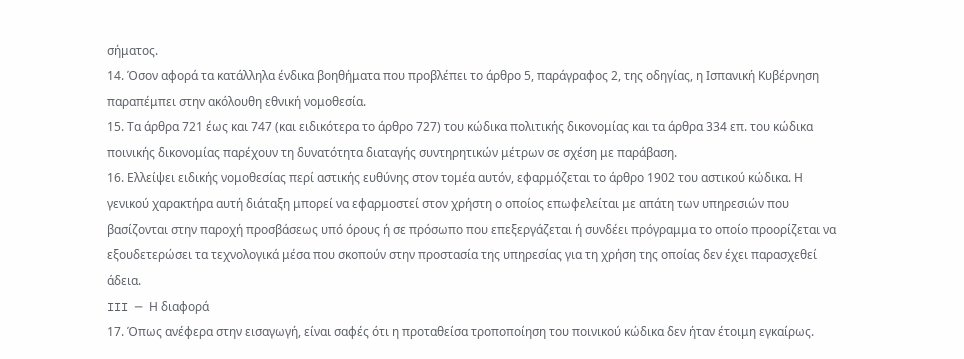σήματος.
14. Όσον αφορά τα κατάλληλα ένδικα βοηθήματα που προβλέπει το άρθρο 5, παράγραφος 2, της οδηγίας, η Ισπανική Κυβέρνηση παραπέμπει στην ακόλουθη εθνική νομοθεσία.
15. Τα άρθρα 721 έως και 747 (και ειδικότερα το άρθρο 727) του κώδικα πολιτικής δικονομίας και τα άρθρα 334 επ. του κώδικα ποινικής δικονομίας παρέχουν τη δυνατότητα διαταγής συντηρητικών μέτρων σε σχέση με παράβαση.
16. Ελλείψει ειδικής νομοθεσίας περί αστικής ευθύνης στον τομέα αυτόν, εφαρμόζεται το άρθρο 1902 του αστικού κώδικα. Η γενικού χαρακτήρα αυτή διάταξη μπορεί να εφαρμοστεί στον χρήστη ο οποίος επωφελείται με απάτη των υπηρεσιών που βασίζονται στην παροχή προσβάσεως υπό όρους ή σε πρόσωπο που επεξεργάζεται ή συνδέει πρόγραμμα το οποίο προορίζεται να εξουδετερώσει τα τεχνολογικά μέσα που σκοπούν στην προστασία της υπηρεσίας για τη χρήση της οποίας δεν έχει παρασχεθεί άδεια.
III ─ Η διαφορά
17. Όπως ανέφερα στην εισαγωγή, είναι σαφές ότι η προταθείσα τροποποίηση του ποινικού κώδικα δεν ήταν έτοιμη εγκαίρως.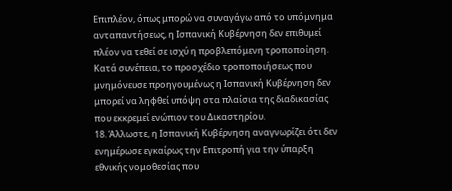Επιπλέον, όπως μπορώ να συναγάγω από το υπόμνημα ανταπαντήσεως, η Ισπανική Κυβέρνηση δεν επιθυμεί πλέον να τεθεί σε ισχύ η προβλεπόμενη τροποποίηση. Κατά συνέπεια, το προσχέδιο τροποποιήσεως που μνημόνευσε προηγουμένως η Ισπανική Κυβέρνηση δεν μπορεί να ληφθεί υπόψη στα πλαίσια της διαδικασίας που εκκρεμεί ενώπιον του Δικαστηρίου.
18. Άλλωστε, η Ισπανική Κυβέρνηση αναγνωρίζει ότι δεν ενημέρωσε εγκαίρως την Επιτροπή για την ύπαρξη εθνικής νομοθεσίας που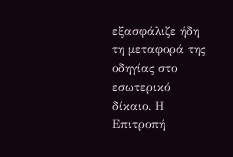εξασφάλιζε ήδη τη μεταφορά της οδηγίας στο εσωτερικό δίκαιο. Η Επιτροπή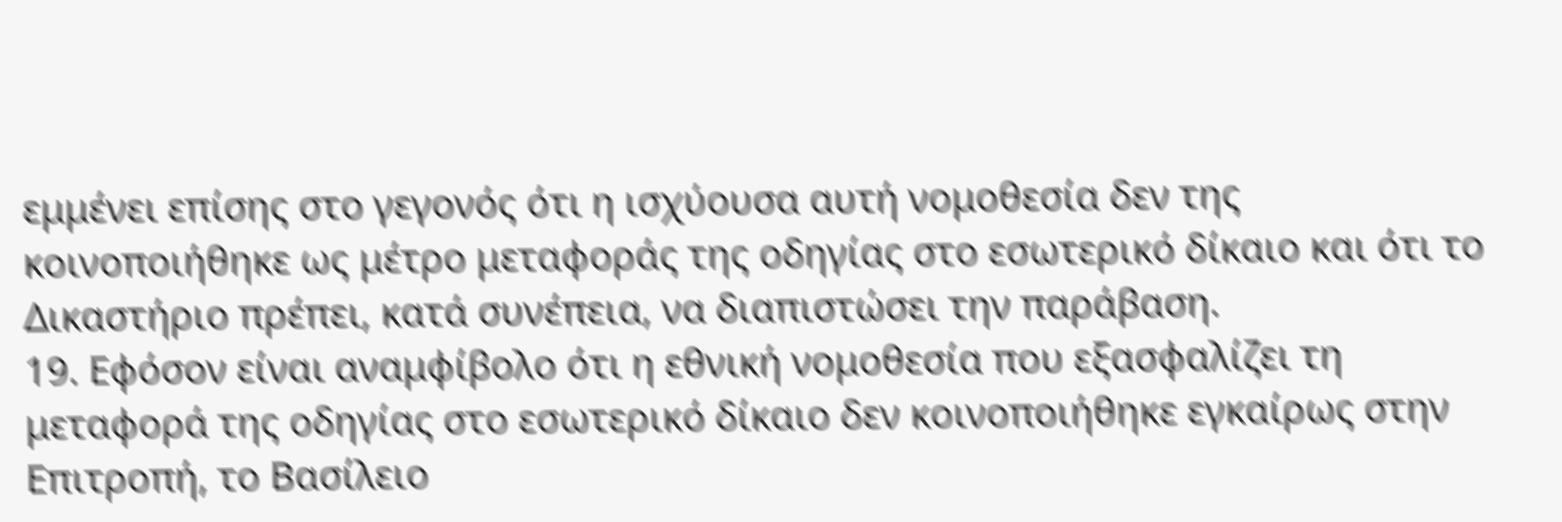εμμένει επίσης στο γεγονός ότι η ισχύουσα αυτή νομοθεσία δεν της κοινοποιήθηκε ως μέτρο μεταφοράς της οδηγίας στο εσωτερικό δίκαιο και ότι το Δικαστήριο πρέπει, κατά συνέπεια, να διαπιστώσει την παράβαση.
19. Εφόσον είναι αναμφίβολο ότι η εθνική νομοθεσία που εξασφαλίζει τη μεταφορά της οδηγίας στο εσωτερικό δίκαιο δεν κοινοποιήθηκε εγκαίρως στην Επιτροπή, το Βασίλειο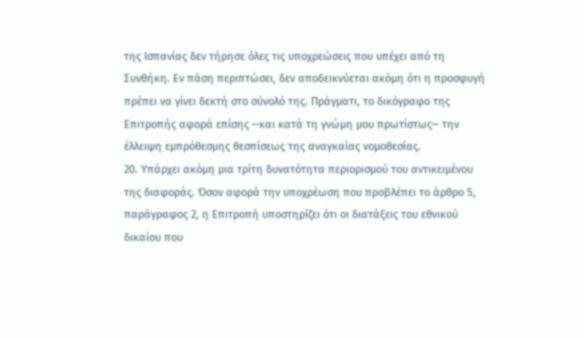της Ισπανίας δεν τήρησε όλες τις υποχρεώσεις που υπέχει από τη Συνθήκη. Εν πάση περιπτώσει, δεν αποδεικνύεται ακόμη ότι η προσφυγή πρέπει να γίνει δεκτή στο σύνολό της. Πράγματι, το δικόγραφο της Επιτροπής αφορά επίσης ─και κατά τη γνώμη μου πρωτίστως─ την έλλειψη εμπρόθεσμης θεσπίσεως της αναγκαίας νομοθεσίας.
20. Υπάρχει ακόμη μια τρίτη δυνατότητα περιορισμού του αντικειμένου της διαφοράς. Όσον αφορά την υποχρέωση που προβλέπει το άρθρο 5, παράγραφος 2, η Επιτροπή υποστηρίζει ότι οι διατάξεις του εθνικού δικαίου που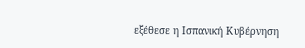εξέθεσε η Ισπανική Κυβέρνηση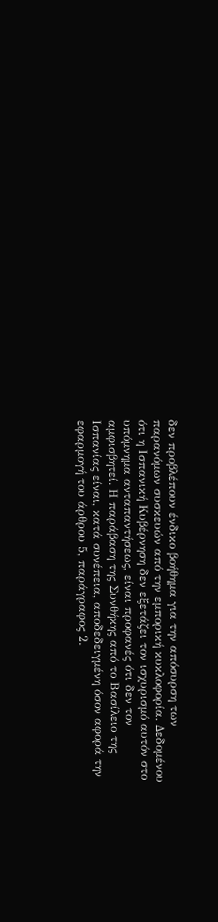δεν προβλέπουν ένδικο βοήθημα για την απόσυρση των παρανόμων συσκευών από την εμπορική κυκλοφορία. Δεδομένου ότι η Ισπανική Κυβέρνηση δεν εξετάζει τον ισχυρισμό αυτόν στο υπόμνημα ανταπαντήσεως, είναι προφανές ότι δεν τον αμφισβητεί. Η παράβαση της Συνθήκης από το Βασίλειο της Ισπανίας είναι, κατά συνέπεια, αποδεδειγμένη όσον αφορά την εφαρμογή του άρθρου 5, παράγραφος 2.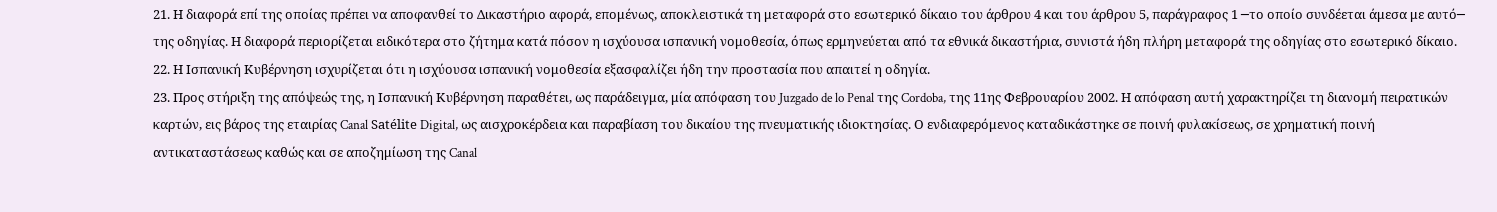21. Η διαφορά επί της οποίας πρέπει να αποφανθεί το Δικαστήριο αφορά, επομένως, αποκλειστικά τη μεταφορά στο εσωτερικό δίκαιο του άρθρου 4 και του άρθρου 5, παράγραφος 1 ─το οποίο συνδέεται άμεσα με αυτό─ της οδηγίας. Η διαφορά περιορίζεται ειδικότερα στο ζήτημα κατά πόσον η ισχύουσα ισπανική νομοθεσία, όπως ερμηνεύεται από τα εθνικά δικαστήρια, συνιστά ήδη πλήρη μεταφορά της οδηγίας στο εσωτερικό δίκαιο.
22. Η Ισπανική Κυβέρνηση ισχυρίζεται ότι η ισχύουσα ισπανική νομοθεσία εξασφαλίζει ήδη την προστασία που απαιτεί η οδηγία.
23. Προς στήριξη της απόψεώς της, η Ισπανική Κυβέρνηση παραθέτει, ως παράδειγμα, μία απόφαση του Juzgado de lo Penal της Cordoba, της 11ης Φεβρουαρίου 2002. Η απόφαση αυτή χαρακτηρίζει τη διανομή πειρατικών καρτών, εις βάρος της εταιρίας Canal Satélite Digital, ως αισχροκέρδεια και παραβίαση του δικαίου της πνευματικής ιδιοκτησίας. Ο ενδιαφερόμενος καταδικάστηκε σε ποινή φυλακίσεως, σε χρηματική ποινή αντικαταστάσεως καθώς και σε αποζημίωση της Canal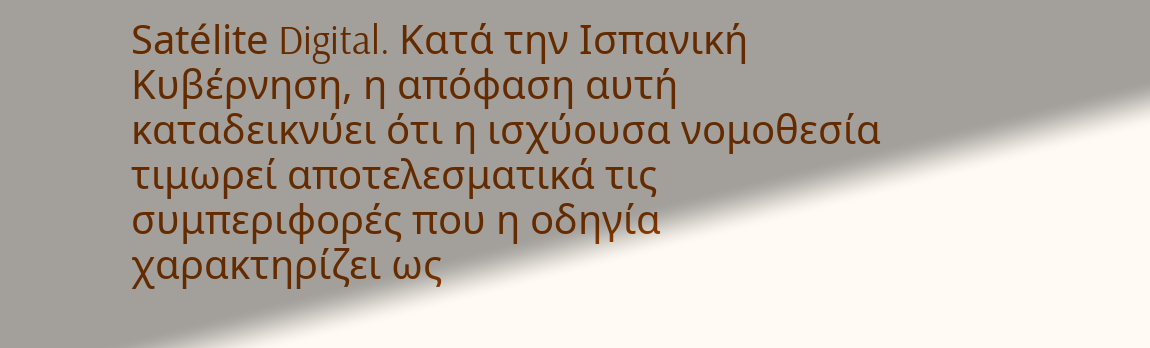Satélite Digital. Κατά την Ισπανική Κυβέρνηση, η απόφαση αυτή καταδεικνύει ότι η ισχύουσα νομοθεσία τιμωρεί αποτελεσματικά τις συμπεριφορές που η οδηγία χαρακτηρίζει ως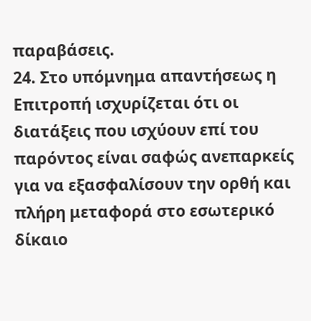παραβάσεις.
24. Στο υπόμνημα απαντήσεως η Επιτροπή ισχυρίζεται ότι οι διατάξεις που ισχύουν επί του παρόντος είναι σαφώς ανεπαρκείς για να εξασφαλίσουν την ορθή και πλήρη μεταφορά στο εσωτερικό δίκαιο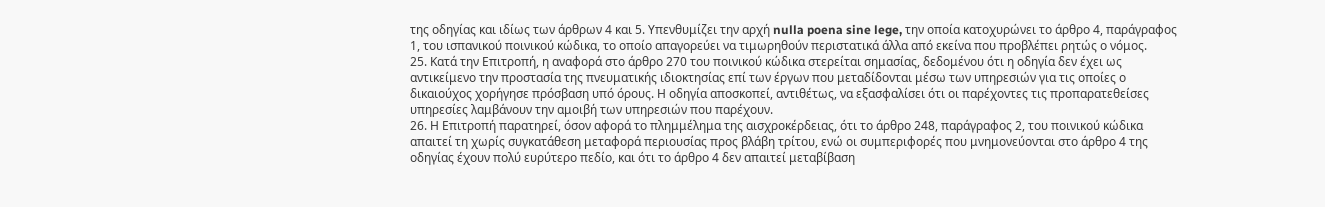της οδηγίας και ιδίως των άρθρων 4 και 5. Υπενθυμίζει την αρχή nulla poena sine lege, την οποία κατοχυρώνει το άρθρο 4, παράγραφος 1, του ισπανικού ποινικού κώδικα, το οποίο απαγορεύει να τιμωρηθούν περιστατικά άλλα από εκείνα που προβλέπει ρητώς ο νόμος.
25. Κατά την Επιτροπή, η αναφορά στο άρθρο 270 του ποινικού κώδικα στερείται σημασίας, δεδομένου ότι η οδηγία δεν έχει ως αντικείμενο την προστασία της πνευματικής ιδιοκτησίας επί των έργων που μεταδίδονται μέσω των υπηρεσιών για τις οποίες ο δικαιούχος χορήγησε πρόσβαση υπό όρους. Η οδηγία αποσκοπεί, αντιθέτως, να εξασφαλίσει ότι οι παρέχοντες τις προπαρατεθείσες υπηρεσίες λαμβάνουν την αμοιβή των υπηρεσιών που παρέχουν.
26. Η Επιτροπή παρατηρεί, όσον αφορά το πλημμέλημα της αισχροκέρδειας, ότι το άρθρο 248, παράγραφος 2, του ποινικού κώδικα απαιτεί τη χωρίς συγκατάθεση μεταφορά περιουσίας προς βλάβη τρίτου, ενώ οι συμπεριφορές που μνημονεύονται στο άρθρο 4 της οδηγίας έχουν πολύ ευρύτερο πεδίο, και ότι το άρθρο 4 δεν απαιτεί μεταβίβαση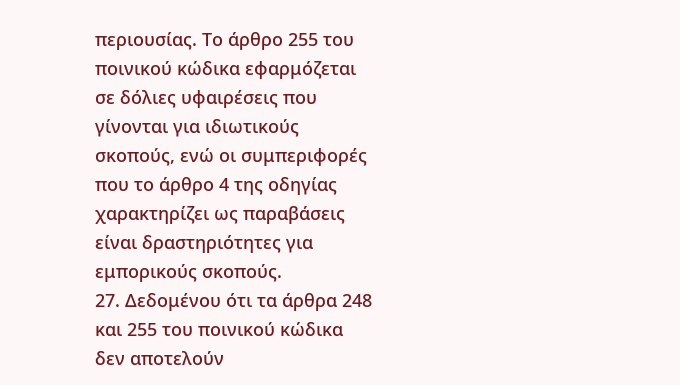περιουσίας. Το άρθρο 255 του ποινικού κώδικα εφαρμόζεται σε δόλιες υφαιρέσεις που γίνονται για ιδιωτικούς σκοπούς, ενώ οι συμπεριφορές που το άρθρο 4 της οδηγίας χαρακτηρίζει ως παραβάσεις είναι δραστηριότητες για εμπορικούς σκοπούς.
27. Δεδομένου ότι τα άρθρα 248 και 255 του ποινικού κώδικα δεν αποτελούν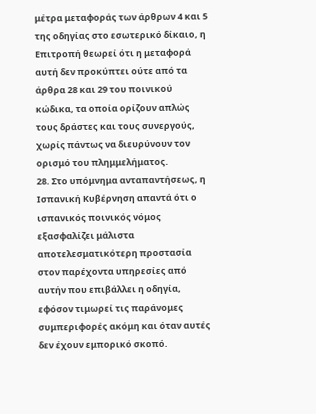μέτρα μεταφοράς των άρθρων 4 και 5 της οδηγίας στο εσωτερικό δίκαιο, η Επιτροπή θεωρεί ότι η μεταφορά αυτή δεν προκύπτει ούτε από τα άρθρα 28 και 29 του ποινικού κώδικα, τα οποία ορίζουν απλώς τους δράστες και τους συνεργούς, χωρίς πάντως να διευρύνουν τον ορισμό του πλημμελήματος.
28. Στο υπόμνημα ανταπαντήσεως, η Ισπανική Κυβέρνηση απαντά ότι ο ισπανικός ποινικός νόμος εξασφαλίζει μάλιστα αποτελεσματικότερη προστασία στον παρέχοντα υπηρεσίες από αυτήν που επιβάλλει η οδηγία, εφόσον τιμωρεί τις παράνομες συμπεριφορές ακόμη και όταν αυτές δεν έχουν εμπορικό σκοπό.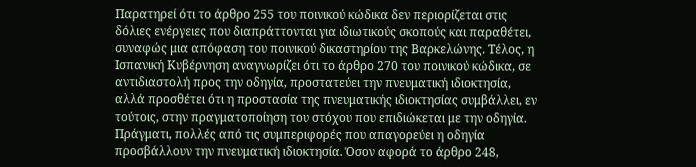Παρατηρεί ότι το άρθρο 255 του ποινικού κώδικα δεν περιορίζεται στις δόλιες ενέργειες που διαπράττονται για ιδιωτικούς σκοπούς και παραθέτει, συναφώς μια απόφαση του ποινικού δικαστηρίου της Βαρκελώνης. Τέλος, η Ισπανική Κυβέρνηση αναγνωρίζει ότι το άρθρο 270 του ποινικού κώδικα, σε αντιδιαστολή προς την οδηγία, προστατεύει την πνευματική ιδιοκτησία, αλλά προσθέτει ότι η προστασία της πνευματικής ιδιοκτησίας συμβάλλει, εν τούτοις, στην πραγματοποίηση του στόχου που επιδιώκεται με την οδηγία. Πράγματι, πολλές από τις συμπεριφορές που απαγορεύει η οδηγία προσβάλλουν την πνευματική ιδιοκτησία. Όσον αφορά το άρθρο 248,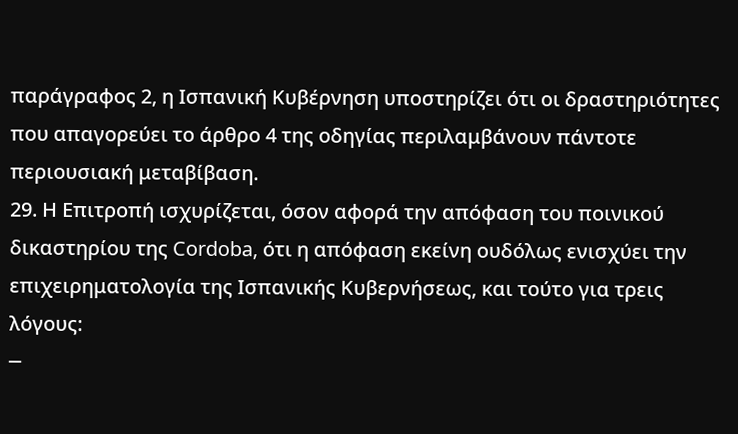παράγραφος 2, η Ισπανική Κυβέρνηση υποστηρίζει ότι οι δραστηριότητες που απαγορεύει το άρθρο 4 της οδηγίας περιλαμβάνουν πάντοτε περιουσιακή μεταβίβαση.
29. Η Επιτροπή ισχυρίζεται, όσον αφορά την απόφαση του ποινικού δικαστηρίου της Cordoba, ότι η απόφαση εκείνη ουδόλως ενισχύει την επιχειρηματολογία της Ισπανικής Κυβερνήσεως, και τούτο για τρεις λόγους:
─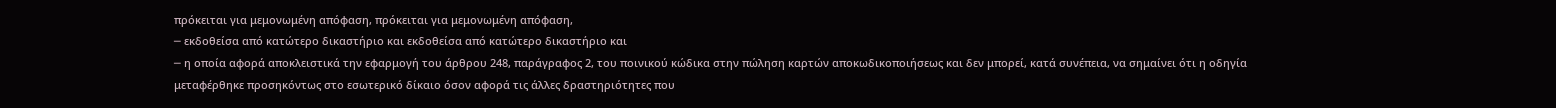πρόκειται για μεμονωμένη απόφαση, πρόκειται για μεμονωμένη απόφαση,
─ εκδοθείσα από κατώτερο δικαστήριο και εκδοθείσα από κατώτερο δικαστήριο και
─ η οποία αφορά αποκλειστικά την εφαρμογή του άρθρου 248, παράγραφος 2, του ποινικού κώδικα στην πώληση καρτών αποκωδικοποιήσεως και δεν μπορεί, κατά συνέπεια, να σημαίνει ότι η οδηγία μεταφέρθηκε προσηκόντως στο εσωτερικό δίκαιο όσον αφορά τις άλλες δραστηριότητες που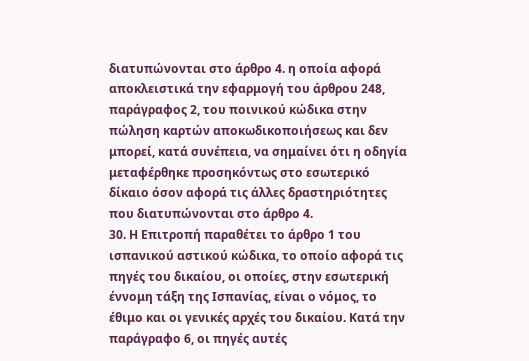διατυπώνονται στο άρθρο 4. η οποία αφορά αποκλειστικά την εφαρμογή του άρθρου 248, παράγραφος 2, του ποινικού κώδικα στην πώληση καρτών αποκωδικοποιήσεως και δεν μπορεί, κατά συνέπεια, να σημαίνει ότι η οδηγία μεταφέρθηκε προσηκόντως στο εσωτερικό δίκαιο όσον αφορά τις άλλες δραστηριότητες που διατυπώνονται στο άρθρο 4.
30. Η Επιτροπή παραθέτει το άρθρο 1 του ισπανικού αστικού κώδικα, το οποίο αφορά τις πηγές του δικαίου, οι οποίες, στην εσωτερική έννομη τάξη της Ισπανίας, είναι ο νόμος, το έθιμο και οι γενικές αρχές του δικαίου. Κατά την παράγραφο 6, οι πηγές αυτές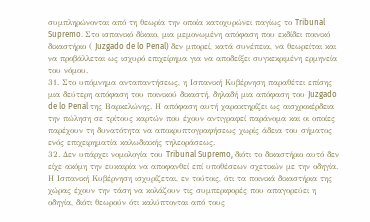συμπληρώνονται από τη θεωρία την οποία κατοχυρώνει παγίως το Tribunal Supremo. Στο ισπανικό δίκαιο, μια μεμονωμένη απόφαση που εκδίδει ποινικό δικαστήριο ( Juzgado de lo Penal) δεν μπορεί, κατά συνέπεια, να θεωρείται και να προβάλλεται ως ισχυρό επιχείρημα για να αποδείξει συγκεκριμένη ερμηνεία του νόμου.
31. Στο υπόμνημα ανταπαντήσεως, η Ισπανική Κυβέρνηση παραθέτει επίσης μια δεύτερη απόφαση του ποινικού δικαστή, δηλαδή μια απόφαση του Juzgado de lo Penal της Βαρκελώνης. Η απόφαση αυτή χαρακτηρίζει ως αισχροκέρδεια την πώληση σε τρίτους καρτών που έχουν αντιγραφεί παράνομα και οι οποίες παρέχουν τη δυνατότητα να αποκρυπτογραφήσεως χωρίς άδεια του σήματος ενός επιχειρηματία καλωδιακής τηλεοράσεως.
32. Δεν υπάρχει νομολογία του Tribunal Supremo, διότι το δικαστήριο αυτό δεν είχε ακόμη την ευκαιρία να αποφανθεί επί υποθέσεων σχετικών με την οδηγία. Η Ισπανική Κυβέρνηση ισχυρίζεται, εν τούτοις, ότι τα ποινικά δικαστήρια της χώρας έχουν την τάση να κολάζουν τις συμπεριφορές που απαγορεύει η οδηγία, διότι θεωρούν ότι καλύπτονται από τους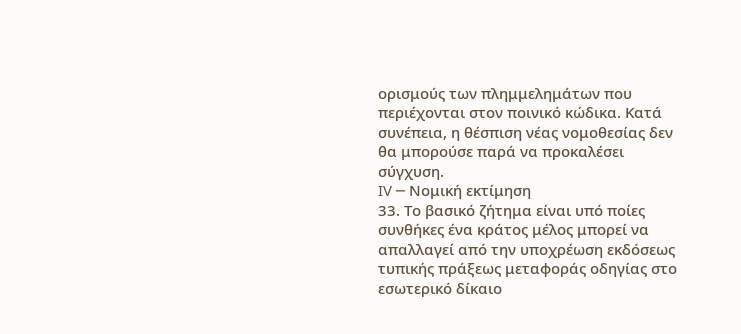ορισμούς των πλημμελημάτων που περιέχονται στον ποινικό κώδικα. Κατά συνέπεια, η θέσπιση νέας νομοθεσίας δεν θα μπορούσε παρά να προκαλέσει σύγχυση.
IV ─ Νομική εκτίμηση
33. Το βασικό ζήτημα είναι υπό ποίες συνθήκες ένα κράτος μέλος μπορεί να απαλλαγεί από την υποχρέωση εκδόσεως τυπικής πράξεως μεταφοράς οδηγίας στο εσωτερικό δίκαιο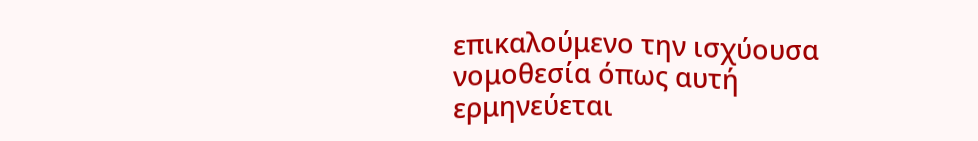επικαλούμενο την ισχύουσα νομοθεσία όπως αυτή ερμηνεύεται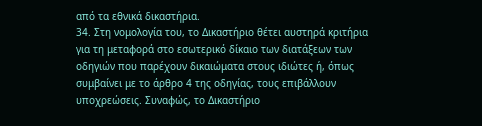από τα εθνικά δικαστήρια.
34. Στη νομολογία του, το Δικαστήριο θέτει αυστηρά κριτήρια για τη μεταφορά στο εσωτερικό δίκαιο των διατάξεων των οδηγιών που παρέχουν δικαιώματα στους ιδιώτες ή, όπως συμβαίνει με το άρθρο 4 της οδηγίας, τους επιβάλλουν υποχρεώσεις. Συναφώς, το Δικαστήριο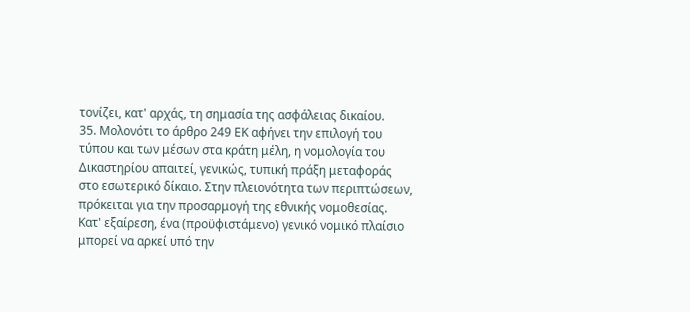τονίζει, κατ' αρχάς, τη σημασία της ασφάλειας δικαίου.
35. Μολονότι το άρθρο 249 EΚ αφήνει την επιλογή του τύπου και των μέσων στα κράτη μέλη, η νομολογία του Δικαστηρίου απαιτεί, γενικώς, τυπική πράξη μεταφοράς στο εσωτερικό δίκαιο. Στην πλειονότητα των περιπτώσεων, πρόκειται για την προσαρμογή της εθνικής νομοθεσίας. Κατ' εξαίρεση, ένα (προϋφιστάμενο) γενικό νομικό πλαίσιο μπορεί να αρκεί υπό την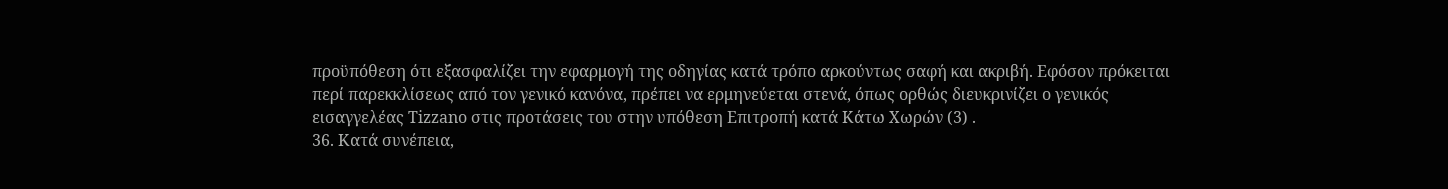προϋπόθεση ότι εξασφαλίζει την εφαρμογή της οδηγίας κατά τρόπο αρκούντως σαφή και ακριβή. Εφόσον πρόκειται περί παρεκκλίσεως από τον γενικό κανόνα, πρέπει να ερμηνεύεται στενά, όπως ορθώς διευκρινίζει ο γενικός εισαγγελέας Tizzano στις προτάσεις του στην υπόθεση Επιτροπή κατά Κάτω Χωρών (3) .
36. Κατά συνέπεια,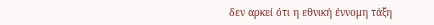δεν αρκεί ότι η εθνική έννομη τάξη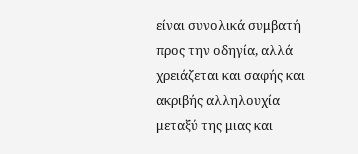είναι συνολικά συμβατή προς την οδηγία, αλλά χρειάζεται και σαφής και ακριβής αλληλουχία μεταξύ της μιας και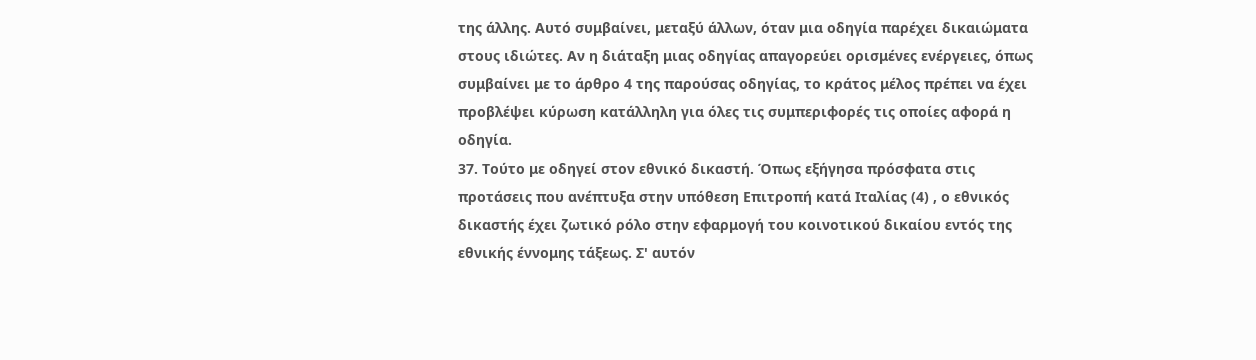της άλλης. Αυτό συμβαίνει, μεταξύ άλλων, όταν μια οδηγία παρέχει δικαιώματα στους ιδιώτες. Αν η διάταξη μιας οδηγίας απαγορεύει ορισμένες ενέργειες, όπως συμβαίνει με το άρθρο 4 της παρούσας οδηγίας, το κράτος μέλος πρέπει να έχει προβλέψει κύρωση κατάλληλη για όλες τις συμπεριφορές τις οποίες αφορά η οδηγία.
37. Τούτο με οδηγεί στον εθνικό δικαστή. Όπως εξήγησα πρόσφατα στις προτάσεις που ανέπτυξα στην υπόθεση Επιτροπή κατά Ιταλίας (4) , ο εθνικός δικαστής έχει ζωτικό ρόλο στην εφαρμογή του κοινοτικού δικαίου εντός της εθνικής έννομης τάξεως. Σ' αυτόν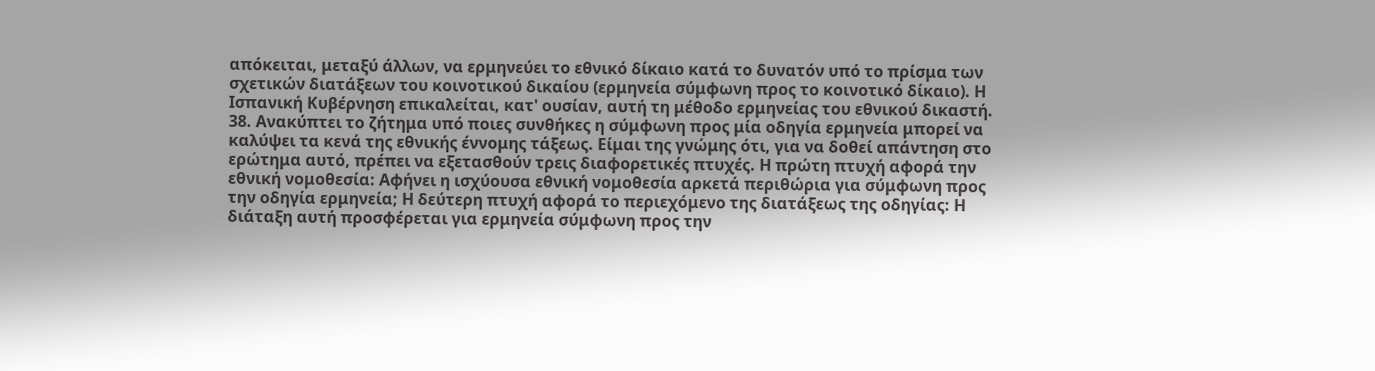απόκειται, μεταξύ άλλων, να ερμηνεύει το εθνικό δίκαιο κατά το δυνατόν υπό το πρίσμα των σχετικών διατάξεων του κοινοτικού δικαίου (ερμηνεία σύμφωνη προς το κοινοτικό δίκαιο). Η Ισπανική Κυβέρνηση επικαλείται, κατ' ουσίαν, αυτή τη μέθοδο ερμηνείας του εθνικού δικαστή.
38. Ανακύπτει το ζήτημα υπό ποιες συνθήκες η σύμφωνη προς μία οδηγία ερμηνεία μπορεί να καλύψει τα κενά της εθνικής έννομης τάξεως. Είμαι της γνώμης ότι, για να δοθεί απάντηση στο ερώτημα αυτό, πρέπει να εξετασθούν τρεις διαφορετικές πτυχές. Η πρώτη πτυχή αφορά την εθνική νομοθεσία: Αφήνει η ισχύουσα εθνική νομοθεσία αρκετά περιθώρια για σύμφωνη προς την οδηγία ερμηνεία; Η δεύτερη πτυχή αφορά το περιεχόμενο της διατάξεως της οδηγίας: Η διάταξη αυτή προσφέρεται για ερμηνεία σύμφωνη προς την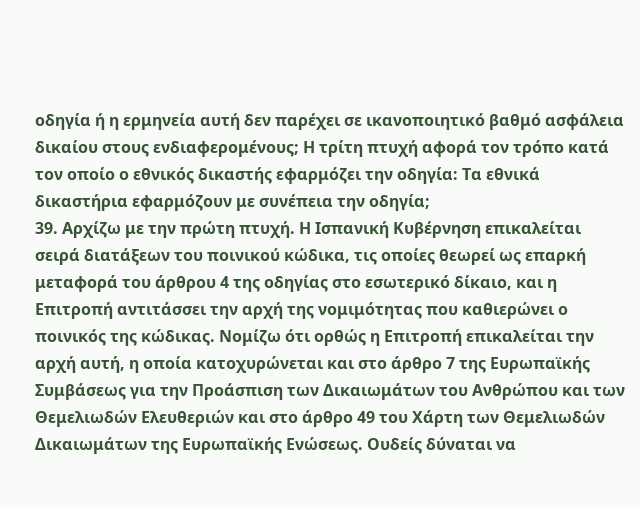οδηγία ή η ερμηνεία αυτή δεν παρέχει σε ικανοποιητικό βαθμό ασφάλεια δικαίου στους ενδιαφερομένους; Η τρίτη πτυχή αφορά τον τρόπο κατά τον οποίο ο εθνικός δικαστής εφαρμόζει την οδηγία: Τα εθνικά δικαστήρια εφαρμόζουν με συνέπεια την οδηγία;
39. Αρχίζω με την πρώτη πτυχή. Η Ισπανική Κυβέρνηση επικαλείται σειρά διατάξεων του ποινικού κώδικα, τις οποίες θεωρεί ως επαρκή μεταφορά του άρθρου 4 της οδηγίας στο εσωτερικό δίκαιο, και η Επιτροπή αντιτάσσει την αρχή της νομιμότητας που καθιερώνει ο ποινικός της κώδικας. Νομίζω ότι ορθώς η Επιτροπή επικαλείται την αρχή αυτή, η οποία κατοχυρώνεται και στο άρθρο 7 της Ευρωπαϊκής Συμβάσεως για την Προάσπιση των Δικαιωμάτων του Ανθρώπου και των Θεμελιωδών Ελευθεριών και στο άρθρο 49 του Χάρτη των Θεμελιωδών Δικαιωμάτων της Ευρωπαϊκής Ενώσεως. Ουδείς δύναται να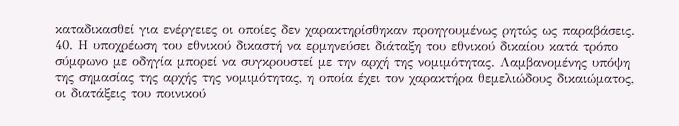καταδικασθεί για ενέργειες οι οποίες δεν χαρακτηρίσθηκαν προηγουμένως ρητώς ως παραβάσεις.
40. Η υποχρέωση του εθνικού δικαστή να ερμηνεύσει διάταξη του εθνικού δικαίου κατά τρόπο σύμφωνο με οδηγία μπορεί να συγκρουστεί με την αρχή της νομιμότητας. Λαμβανομένης υπόψη της σημασίας της αρχής της νομιμότητας, η οποία έχει τον χαρακτήρα θεμελιώδους δικαιώματος, οι διατάξεις του ποινικού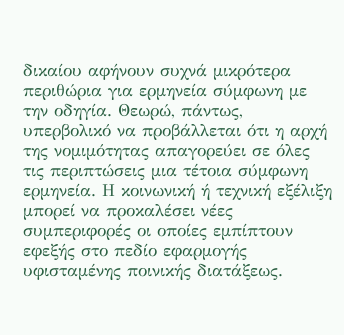δικαίου αφήνουν συχνά μικρότερα περιθώρια για ερμηνεία σύμφωνη με την οδηγία. Θεωρώ, πάντως, υπερβολικό να προβάλλεται ότι η αρχή της νομιμότητας απαγορεύει σε όλες τις περιπτώσεις μια τέτοια σύμφωνη ερμηνεία. Η κοινωνική ή τεχνική εξέλιξη μπορεί να προκαλέσει νέες συμπεριφορές οι οποίες εμπίπτουν εφεξής στο πεδίο εφαρμογής υφισταμένης ποινικής διατάξεως.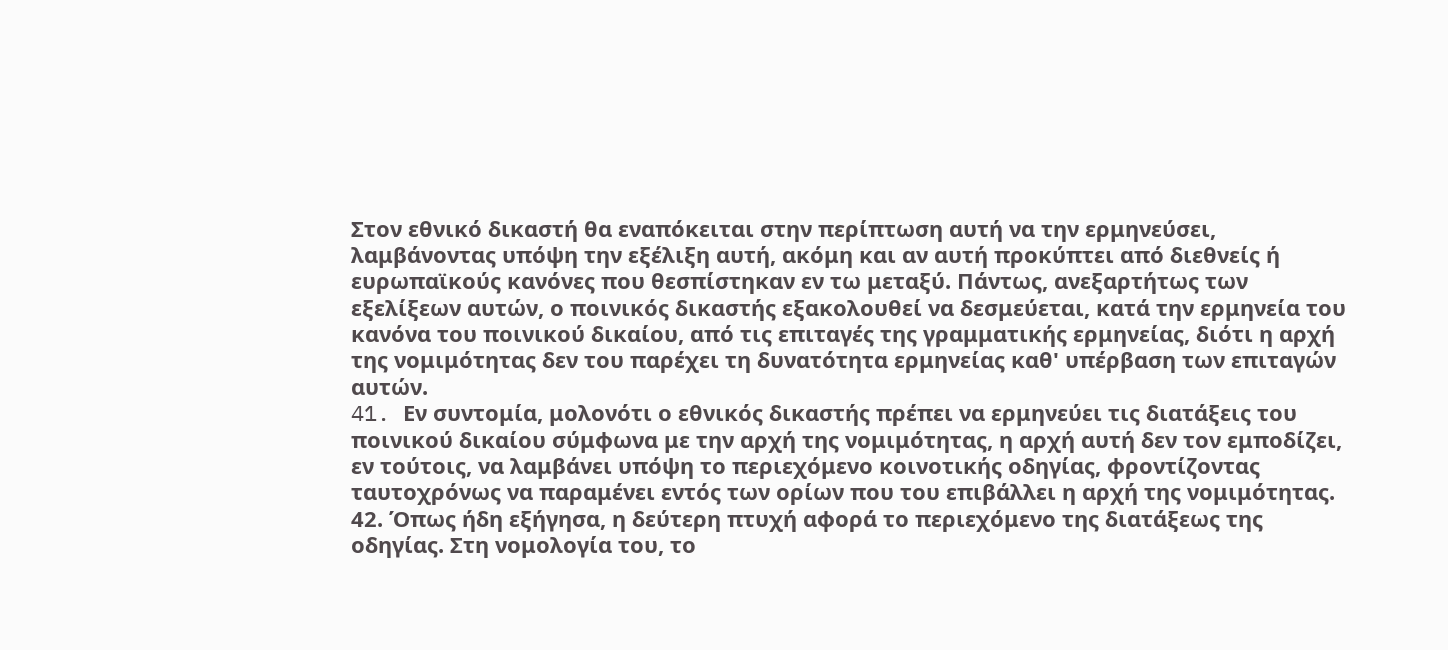Στον εθνικό δικαστή θα εναπόκειται στην περίπτωση αυτή να την ερμηνεύσει, λαμβάνοντας υπόψη την εξέλιξη αυτή, ακόμη και αν αυτή προκύπτει από διεθνείς ή ευρωπαϊκούς κανόνες που θεσπίστηκαν εν τω μεταξύ. Πάντως, ανεξαρτήτως των εξελίξεων αυτών, ο ποινικός δικαστής εξακολουθεί να δεσμεύεται, κατά την ερμηνεία του κανόνα του ποινικού δικαίου, από τις επιταγές της γραμματικής ερμηνείας, διότι η αρχή της νομιμότητας δεν του παρέχει τη δυνατότητα ερμηνείας καθ' υπέρβαση των επιταγών αυτών.
41. Eν συντομία, μολονότι ο εθνικός δικαστής πρέπει να ερμηνεύει τις διατάξεις του ποινικού δικαίου σύμφωνα με την αρχή της νομιμότητας, η αρχή αυτή δεν τον εμποδίζει, εν τούτοις, να λαμβάνει υπόψη το περιεχόμενο κοινοτικής οδηγίας, φροντίζοντας ταυτοχρόνως να παραμένει εντός των ορίων που του επιβάλλει η αρχή της νομιμότητας.
42. Όπως ήδη εξήγησα, η δεύτερη πτυχή αφορά το περιεχόμενο της διατάξεως της οδηγίας. Στη νομολογία του, το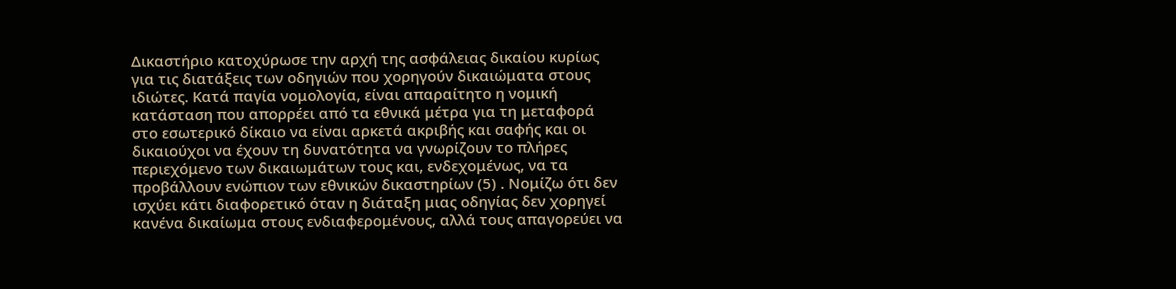Δικαστήριο κατοχύρωσε την αρχή της ασφάλειας δικαίου κυρίως για τις διατάξεις των οδηγιών που χορηγούν δικαιώματα στους ιδιώτες. Κατά παγία νομολογία, είναι απαραίτητο η νομική κατάσταση που απορρέει από τα εθνικά μέτρα για τη μεταφορά στο εσωτερικό δίκαιο να είναι αρκετά ακριβής και σαφής και οι δικαιούχοι να έχουν τη δυνατότητα να γνωρίζουν το πλήρες περιεχόμενο των δικαιωμάτων τους και, ενδεχομένως, να τα προβάλλουν ενώπιον των εθνικών δικαστηρίων (5) . Νομίζω ότι δεν ισχύει κάτι διαφορετικό όταν η διάταξη μιας οδηγίας δεν χορηγεί κανένα δικαίωμα στους ενδιαφερομένους, αλλά τους απαγορεύει να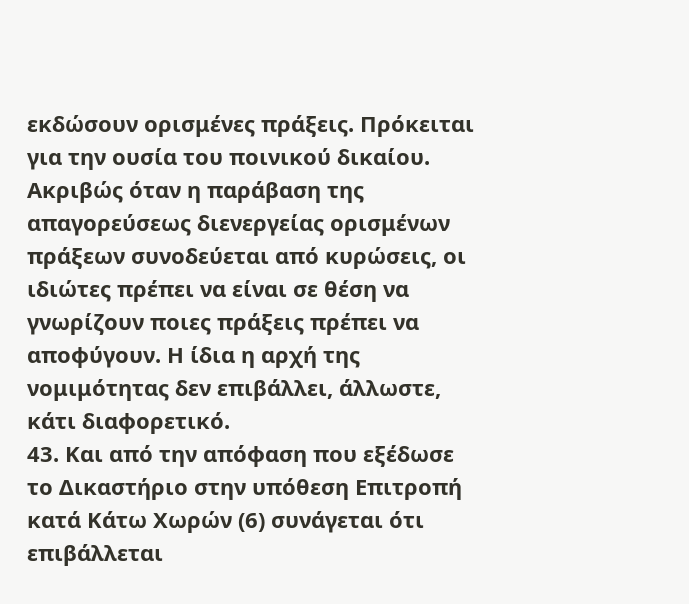εκδώσουν ορισμένες πράξεις. Πρόκειται για την ουσία του ποινικού δικαίου. Ακριβώς όταν η παράβαση της απαγορεύσεως διενεργείας ορισμένων πράξεων συνοδεύεται από κυρώσεις, οι ιδιώτες πρέπει να είναι σε θέση να γνωρίζουν ποιες πράξεις πρέπει να αποφύγουν. Η ίδια η αρχή της νομιμότητας δεν επιβάλλει, άλλωστε, κάτι διαφορετικό.
43. Και από την απόφαση που εξέδωσε το Δικαστήριο στην υπόθεση Επιτροπή κατά Κάτω Χωρών (6) συνάγεται ότι επιβάλλεται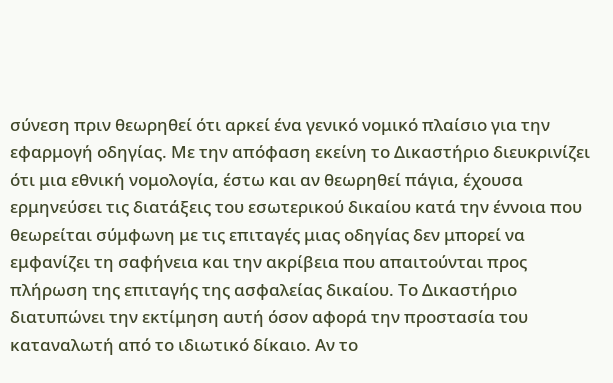σύνεση πριν θεωρηθεί ότι αρκεί ένα γενικό νομικό πλαίσιο για την εφαρμογή οδηγίας. Με την απόφαση εκείνη το Δικαστήριο διευκρινίζει ότι μια εθνική νομολογία, έστω και αν θεωρηθεί πάγια, έχουσα ερμηνεύσει τις διατάξεις του εσωτερικού δικαίου κατά την έννοια που θεωρείται σύμφωνη με τις επιταγές μιας οδηγίας δεν μπορεί να εμφανίζει τη σαφήνεια και την ακρίβεια που απαιτούνται προς πλήρωση της επιταγής της ασφαλείας δικαίου. Το Δικαστήριο διατυπώνει την εκτίμηση αυτή όσον αφορά την προστασία του καταναλωτή από το ιδιωτικό δίκαιο. Αν το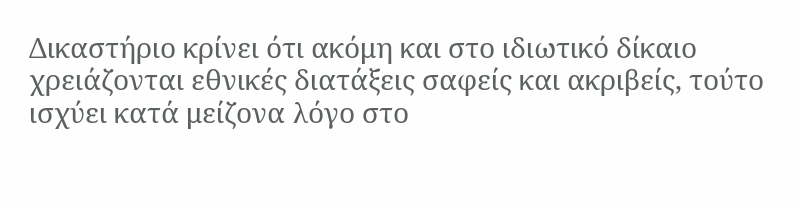Δικαστήριο κρίνει ότι ακόμη και στο ιδιωτικό δίκαιο χρειάζονται εθνικές διατάξεις σαφείς και ακριβείς, τούτο ισχύει κατά μείζονα λόγο στο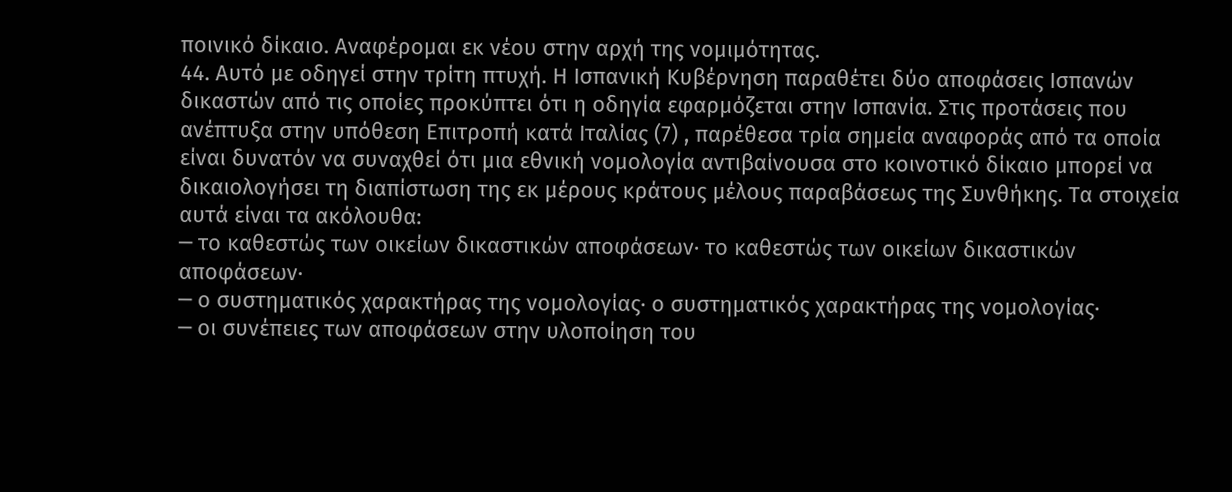ποινικό δίκαιο. Αναφέρομαι εκ νέου στην αρχή της νομιμότητας.
44. Αυτό με οδηγεί στην τρίτη πτυχή. Η Ισπανική Κυβέρνηση παραθέτει δύο αποφάσεις Ισπανών δικαστών από τις οποίες προκύπτει ότι η οδηγία εφαρμόζεται στην Ισπανία. Στις προτάσεις που ανέπτυξα στην υπόθεση Επιτροπή κατά Ιταλίας (7) , παρέθεσα τρία σημεία αναφοράς από τα οποία είναι δυνατόν να συναχθεί ότι μια εθνική νομολογία αντιβαίνουσα στο κοινοτικό δίκαιο μπορεί να δικαιολογήσει τη διαπίστωση της εκ μέρους κράτους μέλους παραβάσεως της Συνθήκης. Τα στοιχεία αυτά είναι τα ακόλουθα:
─ το καθεστώς των οικείων δικαστικών αποφάσεων· το καθεστώς των οικείων δικαστικών αποφάσεων·
─ ο συστηματικός χαρακτήρας της νομολογίας· ο συστηματικός χαρακτήρας της νομολογίας·
─ οι συνέπειες των αποφάσεων στην υλοποίηση του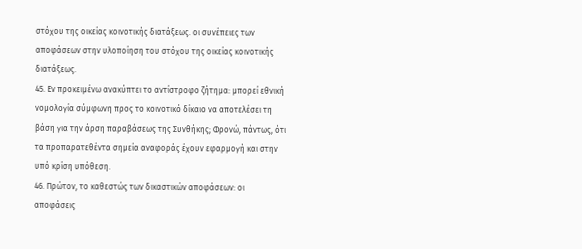στόχου της οικείας κοινοτικής διατάξεως. οι συνέπειες των αποφάσεων στην υλοποίηση του στόχου της οικείας κοινοτικής διατάξεως.
45. Εν προκειμένω ανακύπτει το αντίστροφο ζήτημα: μπορεί εθνική νομολογία σύμφωνη προς το κοινοτικό δίκαιο να αποτελέσει τη βάση για την άρση παραβάσεως της Συνθήκης; Φρονώ, πάντως, ότι τα προπαρατεθέντα σημεία αναφοράς έχουν εφαρμογή και στην υπό κρίση υπόθεση.
46. Πρώτον, το καθεστώς των δικαστικών αποφάσεων: οι αποφάσεις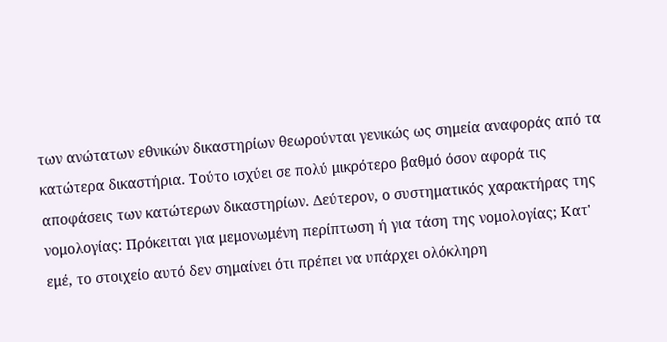των ανώτατων εθνικών δικαστηρίων θεωρούνται γενικώς ως σημεία αναφοράς από τα κατώτερα δικαστήρια. Τούτο ισχύει σε πολύ μικρότερο βαθμό όσον αφορά τις αποφάσεις των κατώτερων δικαστηρίων. Δεύτερον, ο συστηματικός χαρακτήρας της νομολογίας: Πρόκειται για μεμονωμένη περίπτωση ή για τάση της νομολογίας; Κατ' εμέ, το στοιχείο αυτό δεν σημαίνει ότι πρέπει να υπάρχει ολόκληρη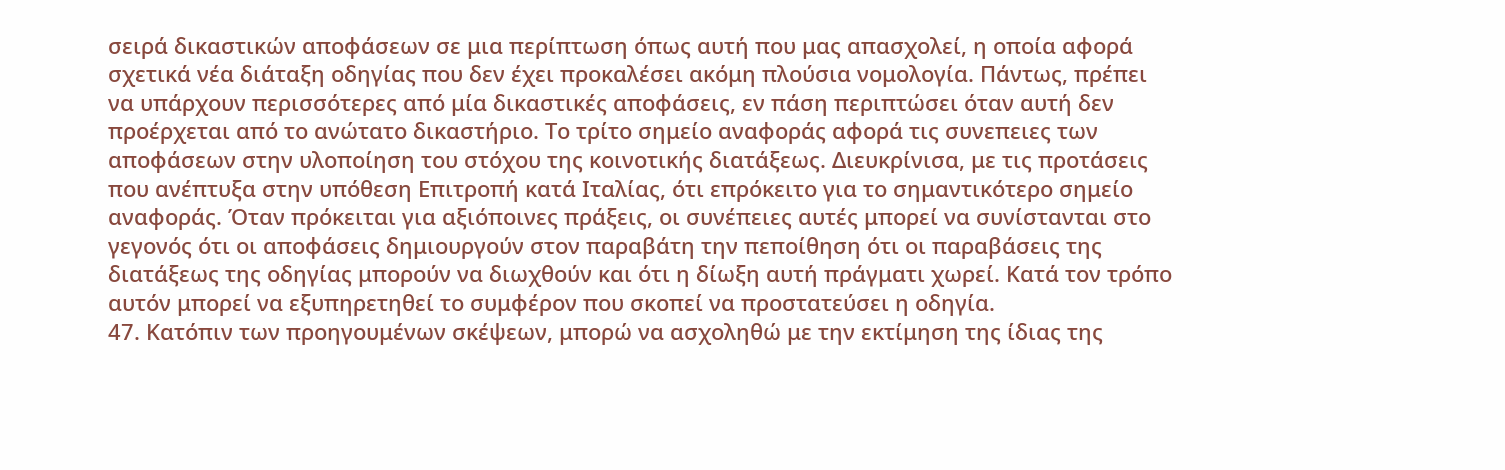σειρά δικαστικών αποφάσεων σε μια περίπτωση όπως αυτή που μας απασχολεί, η οποία αφορά σχετικά νέα διάταξη οδηγίας που δεν έχει προκαλέσει ακόμη πλούσια νομολογία. Πάντως, πρέπει να υπάρχουν περισσότερες από μία δικαστικές αποφάσεις, εν πάση περιπτώσει όταν αυτή δεν προέρχεται από το ανώτατο δικαστήριο. Το τρίτο σημείο αναφοράς αφορά τις συνεπειες των αποφάσεων στην υλοποίηση του στόχου της κοινοτικής διατάξεως. Διευκρίνισα, με τις προτάσεις που ανέπτυξα στην υπόθεση Επιτροπή κατά Ιταλίας, ότι επρόκειτο για το σημαντικότερο σημείο αναφοράς. Όταν πρόκειται για αξιόποινες πράξεις, οι συνέπειες αυτές μπορεί να συνίστανται στο γεγονός ότι οι αποφάσεις δημιουργούν στον παραβάτη την πεποίθηση ότι οι παραβάσεις της διατάξεως της οδηγίας μπορούν να διωχθούν και ότι η δίωξη αυτή πράγματι χωρεί. Κατά τον τρόπο αυτόν μπορεί να εξυπηρετηθεί το συμφέρον που σκοπεί να προστατεύσει η οδηγία.
47. Κατόπιν των προηγουμένων σκέψεων, μπορώ να ασχοληθώ με την εκτίμηση της ίδιας της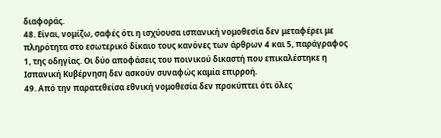διαφοράς.
48. Είναι, νομίζω, σαφές ότι η ισχύουσα ισπανική νομοθεσία δεν μεταφέρει με πληρότητα στο εσωτερικό δίκαιο τους κανόνες των άρθρων 4 και 5, παράγραφος 1, της οδηγίας. Οι δύο αποφάσεις του ποινικού δικαστή που επικαλέστηκε η Ισπανική Κυβέρνηση δεν ασκούν συναφώς καμία επιρροή.
49. Από την παρατεθείσα εθνική νομοθεσία δεν προκύπτει ότι όλες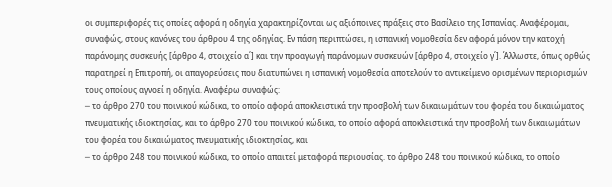οι συμπεριφορές τις οποίες αφορά η οδηγία χαρακτηρίζονται ως αξιόποινες πράξεις στο Βασίλειο της Ισπανίας. Αναφέρομαι, συναφώς, στους κανόνες του άρθρου 4 της οδηγίας. Εν πάση περιπτώσει, η ισπανική νομοθεσία δεν αφορά μόνον την κατοχή παράνομης συσκευής [άρθρο 4, στοιχείο α΄] και την προαγωγή παράνομων συσκευών [άρθρο 4, στοιχείο γ΄]. Άλλωστε, όπως ορθώς παρατηρεί η Επιτροπή, οι απαγορεύσεις που διατυπώνει η ισπανική νομοθεσία αποτελούν το αντικείμενο ορισμένων περιορισμών τους οποίους αγνοεί η οδηγία. Αναφέρω συναφώς:
─ το άρθρο 270 του ποινικού κώδικα, το οποίο αφορά αποκλειστικά την προσβολή των δικαιωμάτων του φορέα του δικαιώματος πνευματικής ιδιοκτησίας, και το άρθρο 270 του ποινικού κώδικα, το οποίο αφορά αποκλειστικά την προσβολή των δικαιωμάτων του φορέα του δικαιώματος πνευματικής ιδιοκτησίας, και
─ το άρθρο 248 του ποινικού κώδικα, το οποίο απαιτεί μεταφορά περιουσίας. το άρθρο 248 του ποινικού κώδικα, το οποίο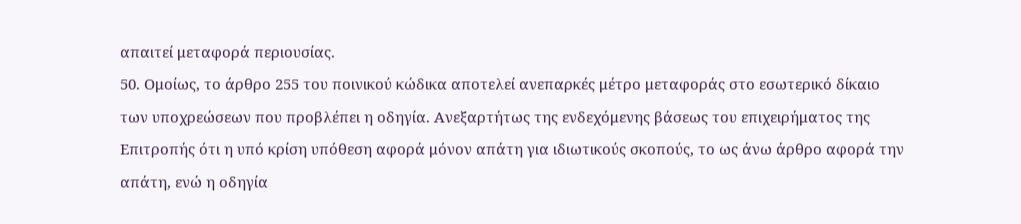απαιτεί μεταφορά περιουσίας.
50. Ομοίως, το άρθρο 255 του ποινικού κώδικα αποτελεί ανεπαρκές μέτρο μεταφοράς στο εσωτερικό δίκαιο των υποχρεώσεων που προβλέπει η οδηγία. Ανεξαρτήτως της ενδεχόμενης βάσεως του επιχειρήματος της Επιτροπής ότι η υπό κρίση υπόθεση αφορά μόνον απάτη για ιδιωτικούς σκοπούς, το ως άνω άρθρο αφορά την απάτη, ενώ η οδηγία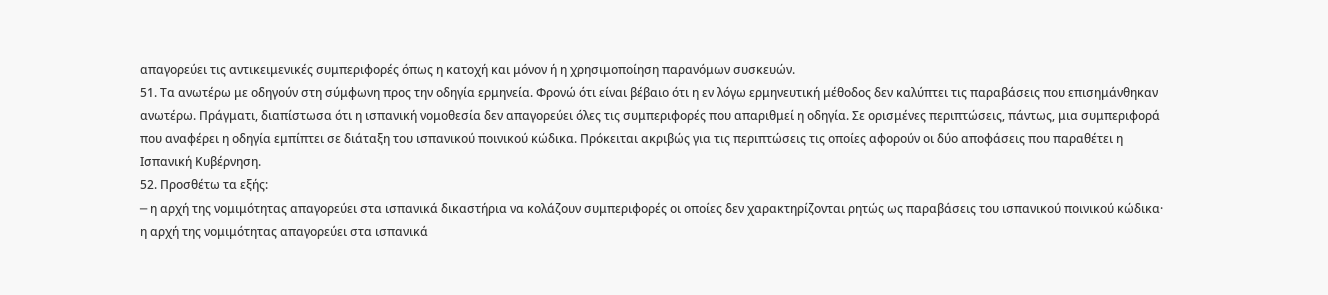απαγορεύει τις αντικειμενικές συμπεριφορές όπως η κατοχή και μόνον ή η χρησιμοποίηση παρανόμων συσκευών.
51. Τα ανωτέρω με οδηγούν στη σύμφωνη προς την οδηγία ερμηνεία. Φρονώ ότι είναι βέβαιο ότι η εν λόγω ερμηνευτική μέθοδος δεν καλύπτει τις παραβάσεις που επισημάνθηκαν ανωτέρω. Πράγματι, διαπίστωσα ότι η ισπανική νομοθεσία δεν απαγορεύει όλες τις συμπεριφορές που απαριθμεί η οδηγία. Σε ορισμένες περιπτώσεις, πάντως, μια συμπεριφορά που αναφέρει η οδηγία εμπίπτει σε διάταξη του ισπανικού ποινικού κώδικα. Πρόκειται ακριβώς για τις περιπτώσεις τις οποίες αφορούν οι δύο αποφάσεις που παραθέτει η Ισπανική Κυβέρνηση.
52. Προσθέτω τα εξής:
─ η αρχή της νομιμότητας απαγορεύει στα ισπανικά δικαστήρια να κολάζουν συμπεριφορές οι οποίες δεν χαρακτηρίζονται ρητώς ως παραβάσεις του ισπανικού ποινικού κώδικα· η αρχή της νομιμότητας απαγορεύει στα ισπανικά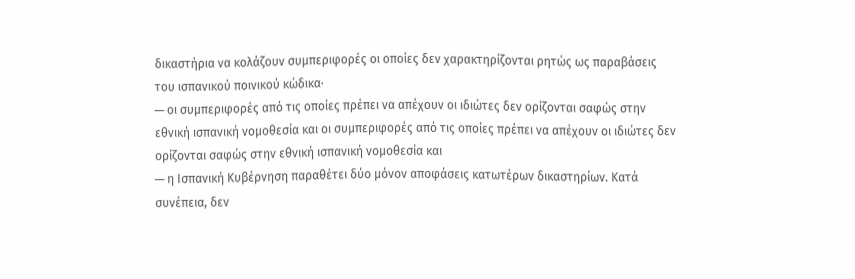δικαστήρια να κολάζουν συμπεριφορές οι οποίες δεν χαρακτηρίζονται ρητώς ως παραβάσεις του ισπανικού ποινικού κώδικα·
─ οι συμπεριφορές από τις οποίες πρέπει να απέχουν οι ιδιώτες δεν ορίζονται σαφώς στην εθνική ισπανική νομοθεσία και οι συμπεριφορές από τις οποίες πρέπει να απέχουν οι ιδιώτες δεν ορίζονται σαφώς στην εθνική ισπανική νομοθεσία και
─ η Ισπανική Κυβέρνηση παραθέτει δύο μόνον αποφάσεις κατωτέρων δικαστηρίων. Κατά συνέπεια, δεν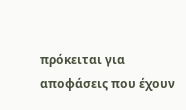πρόκειται για αποφάσεις που έχουν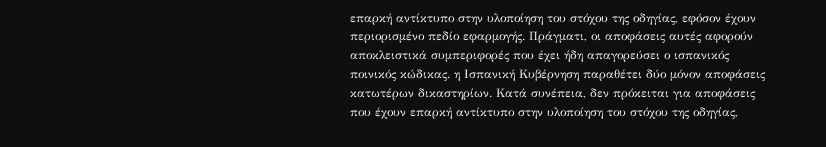επαρκή αντίκτυπο στην υλοποίηση του στόχου της οδηγίας, εφόσον έχουν περιορισμένο πεδίο εφαρμογής. Πράγματι, οι αποφάσεις αυτές αφορούν αποκλειστικά συμπεριφορές που έχει ήδη απαγορεύσει ο ισπανικός ποινικός κώδικας. η Ισπανική Κυβέρνηση παραθέτει δύο μόνον αποφάσεις κατωτέρων δικαστηρίων. Κατά συνέπεια, δεν πρόκειται για αποφάσεις που έχουν επαρκή αντίκτυπο στην υλοποίηση του στόχου της οδηγίας,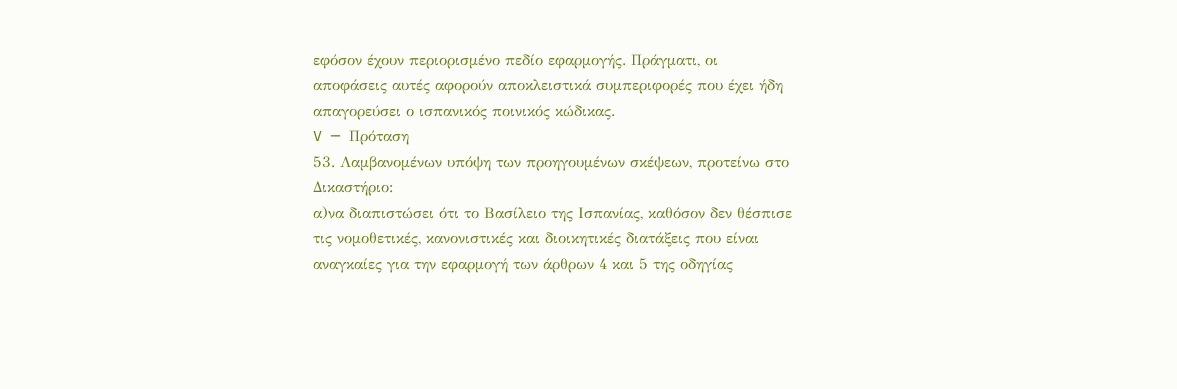εφόσον έχουν περιορισμένο πεδίο εφαρμογής. Πράγματι, οι αποφάσεις αυτές αφορούν αποκλειστικά συμπεριφορές που έχει ήδη απαγορεύσει ο ισπανικός ποινικός κώδικας.
V ─ Πρόταση
53. Λαμβανομένων υπόψη των προηγουμένων σκέψεων, προτείνω στο Δικαστήριο:
α)να διαπιστώσει ότι το Βασίλειο της Ισπανίας, καθόσον δεν θέσπισε τις νομοθετικές, κανονιστικές και διοικητικές διατάξεις που είναι αναγκαίες για την εφαρμογή των άρθρων 4 και 5 της οδηγίας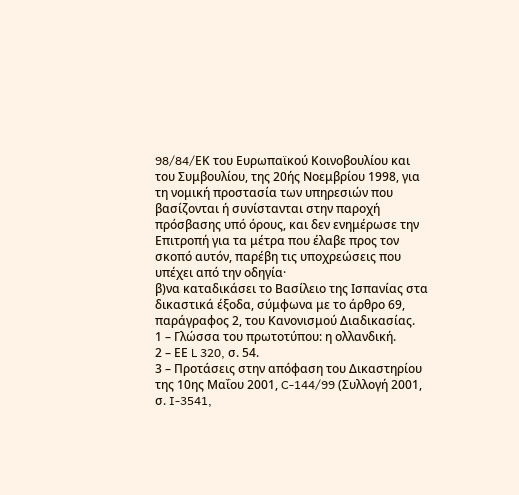98/84/EΚ του Ευρωπαϊκού Κοινοβουλίου και του Συμβουλίου, της 20ής Νoεμβρίου 1998, για τη νομική προστασία των υπηρεσιών που βασίζονται ή συνίστανται στην παροχή πρόσβασης υπό όρους, και δεν ενημέρωσε την Επιτροπή για τα μέτρα που έλαβε προς τον σκοπό αυτόν, παρέβη τις υποχρεώσεις που υπέχει από την οδηγία·
β)να καταδικάσει το Βασίλειο της Ισπανίας στα δικαστικά έξοδα, σύμφωνα με το άρθρο 69, παράγραφος 2, του Κανονισμού Διαδικασίας.
1 – Γλώσσα του πρωτοτύπου: η ολλανδική.
2 – ΕΕ L 320, σ. 54.
3 – Προτάσεις στην απόφαση του Δικαστηρίου της 10ης Μαΐου 2001, C-144/99 (Συλλογή 2001, σ. I-3541,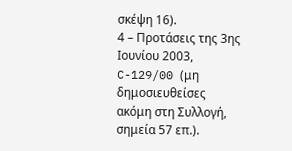σκέψη 16).
4 – Προτάσεις της 3ης Ιουνίου 2003, C-129/00 (μη δημοσιευθείσες ακόμη στη Συλλογή, σημεία 57 επ.).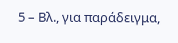5 – Βλ., για παράδειγμα,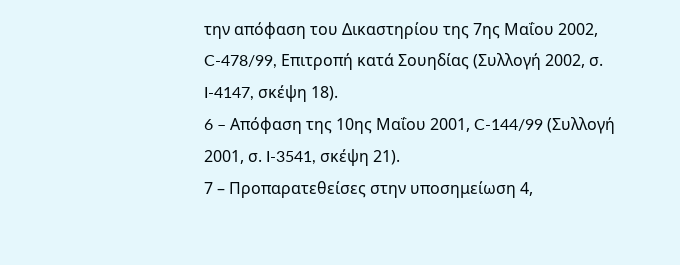την απόφαση του Δικαστηρίου της 7ης Μαΐου 2002, C-478/99, Επιτροπή κατά Σουηδίας (Συλλογή 2002, σ. I-4147, σκέψη 18).
6 – Aπόφαση της 10ης Μαΐου 2001, C-144/99 (Συλλογή 2001, σ. I-3541, σκέψη 21).
7 – Προπαρατεθείσες στην υποσημείωση 4,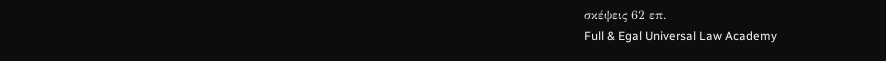σκέψεις 62 επ.
Full & Egal Universal Law Academy